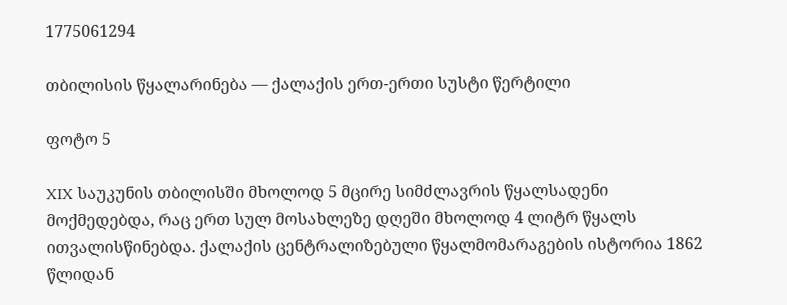1775061294

თბილისის წყალარინება — ქალაქის ერთ-ერთი სუსტი წერტილი

ფოტო 5

XIX საუკუნის თბილისში მხოლოდ 5 მცირე სიმძლავრის წყალსადენი მოქმედებდა, რაც ერთ სულ მოსახლეზე დღეში მხოლოდ 4 ლიტრ წყალს ითვალისწინებდა. ქალაქის ცენტრალიზებული წყალმომარაგების ისტორია 1862 წლიდან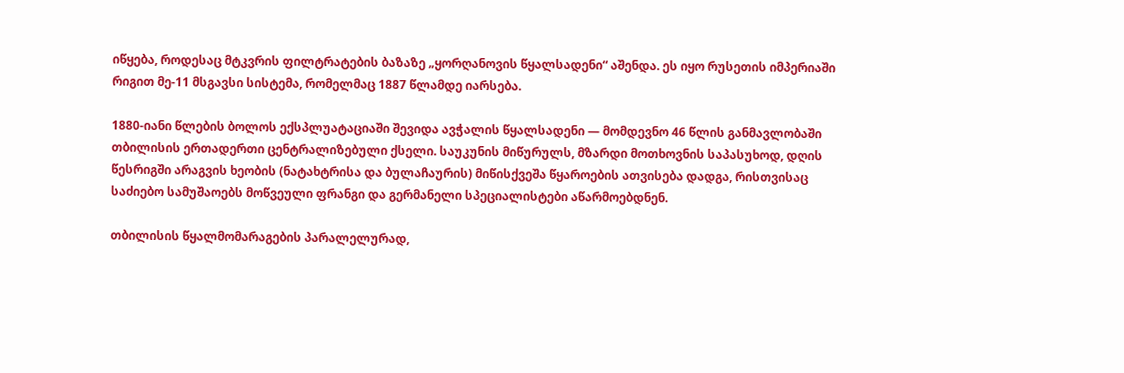იწყება, როდესაც მტკვრის ფილტრატების ბაზაზე „ყორღანოვის წყალსადენი“ აშენდა. ეს იყო რუსეთის იმპერიაში რიგით მე-11 მსგავსი სისტემა, რომელმაც 1887 წლამდე იარსება.

1880-იანი წლების ბოლოს ექსპლუატაციაში შევიდა ავჭალის წყალსადენი — მომდევნო 46 წლის განმავლობაში თბილისის ერთადერთი ცენტრალიზებული ქსელი. საუკუნის მიწურულს, მზარდი მოთხოვნის საპასუხოდ, დღის წესრიგში არაგვის ხეობის (ნატახტრისა და ბულაჩაურის) მიწისქვეშა წყაროების ათვისება დადგა, რისთვისაც საძიებო სამუშაოებს მოწვეული ფრანგი და გერმანელი სპეციალისტები აწარმოებდნენ.

თბილისის წყალმომარაგების პარალელურად,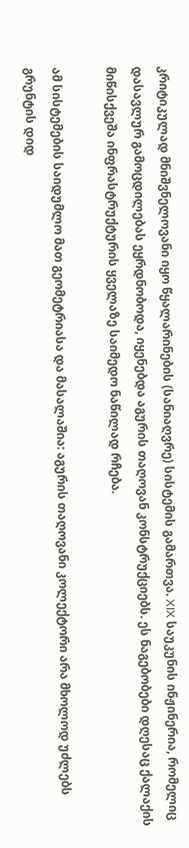კრიტიკულად მნიშვნელოვანი იყო წყალარინების (სანიაღვრე) სისტემის გამართვა. XIX საუკუნის ინჟინერია, რომელიც დასავლურ გამოცდილებას ეყრდნობოდა, იყენებდა აგურის თაღოვან კონსტრუქციებს. ეს ნაგებობები დღესაც ქალაქის მიწისქვეშა ინფრასტრუქტურის ყველაზე საიმედო ნაწილად რჩება.

ამ სისტემების საიდუმლო მათ გეომეტრიასა და მასალაშია: აგურის თაღოვანი კოლექტორი არა მხოლოდ უძლებს გრუნტის დიდ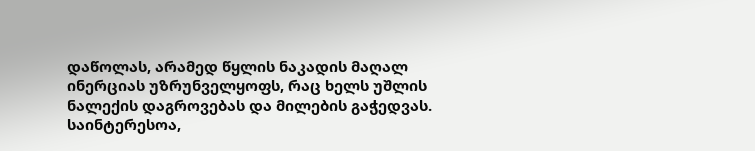დაწოლას, არამედ წყლის ნაკადის მაღალ ინერციას უზრუნველყოფს, რაც ხელს უშლის ნალექის დაგროვებას და მილების გაჭედვას. საინტერესოა,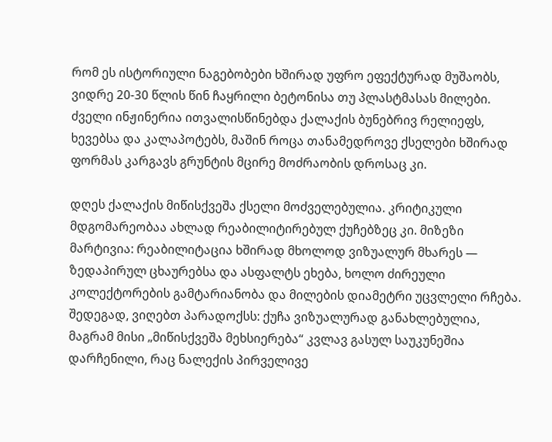რომ ეს ისტორიული ნაგებობები ხშირად უფრო ეფექტურად მუშაობს, ვიდრე 20-30 წლის წინ ჩაყრილი ბეტონისა თუ პლასტმასას მილები. ძველი ინჟინერია ითვალისწინებდა ქალაქის ბუნებრივ რელიეფს, ხევებსა და კალაპოტებს, მაშინ როცა თანამედროვე ქსელები ხშირად ფორმას კარგავს გრუნტის მცირე მოძრაობის დროსაც კი.

დღეს ქალაქის მიწისქვეშა ქსელი მოძველებულია. კრიტიკული მდგომარეობაა ახლად რეაბილიტირებულ ქუჩებზეც კი. მიზეზი მარტივია: რეაბილიტაცია ხშირად მხოლოდ ვიზუალურ მხარეს — ზედაპირულ ცხაურებსა და ასფალტს ეხება, ხოლო ძირეული კოლექტორების გამტარიანობა და მილების დიამეტრი უცვლელი რჩება. შედეგად, ვიღებთ პარადოქსს: ქუჩა ვიზუალურად განახლებულია, მაგრამ მისი „მიწისქვეშა მეხსიერება“ კვლავ გასულ საუკუნეშია დარჩენილი, რაც ნალექის პირველივე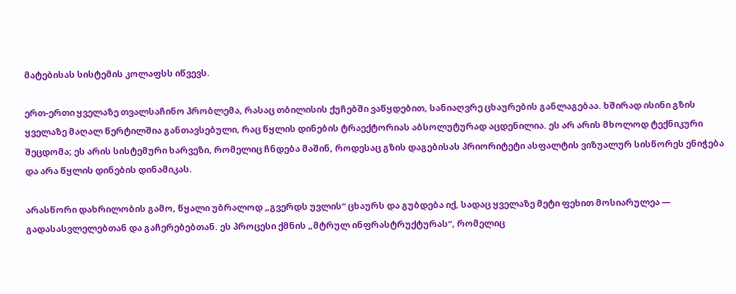მატებისას სისტემის კოლაფსს იწვევს.

ერთ-ერთი ყველაზე თვალსაჩინო პრობლემა, რასაც თბილისის ქუჩებში ვაწყდებით, სანიაღვრე ცხაურების განლაგებაა. ხშირად ისინი გზის ყველაზე მაღალ წერტილშია განთავსებული, რაც წყლის დინების ტრაექტორიას აბსოლუტურად აცდენილია. ეს არ არის მხოლოდ ტექნიკური შეცდომა; ეს არის სისტემური ხარვეზი, რომელიც ჩნდება მაშინ, როდესაც გზის დაგებისას პრიორიტეტი ასფალტის ვიზუალურ სისწორეს ენიჭება და არა წყლის დინების დინამიკას.

არასწორი დახრილობის გამო, წყალი უბრალოდ „გვერდს უვლის“ ცხაურს და გუბდება იქ, სადაც ყველაზე მეტი ფეხით მოსიარულეა — გადასასვლელებთან და გაჩერებებთან. ეს პროცესი ქმნის „მტრულ ინფრასტრუქტურას“, რომელიც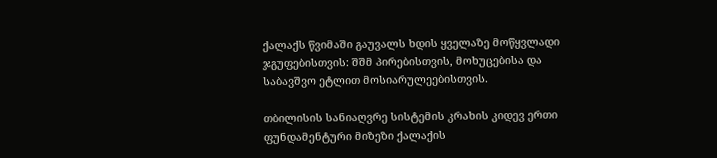ქალაქს წვიმაში გაუვალს ხდის ყველაზე მოწყვლადი ჯგუფებისთვის: შშმ პირებისთვის, მოხუცებისა და საბავშვო ეტლით მოსიარულეებისთვის.

თბილისის სანიაღვრე სისტემის კრახის კიდევ ერთი ფუნდამენტური მიზეზი ქალაქის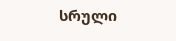სრული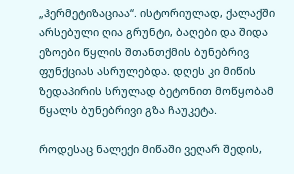„ჰერმეტიზაციაა“. ისტორიულად, ქალაქში არსებული ღია გრუნტი, ბაღები და შიდა ეზოები წყლის შთანთქმის ბუნებრივ ფუნქციას ასრულებდა. დღეს კი მიწის ზედაპირის სრულად ბეტონით მოწყობამ წყალს ბუნებრივი გზა ჩაუკეტა.

როდესაც ნალექი მიწაში ვეღარ შედის,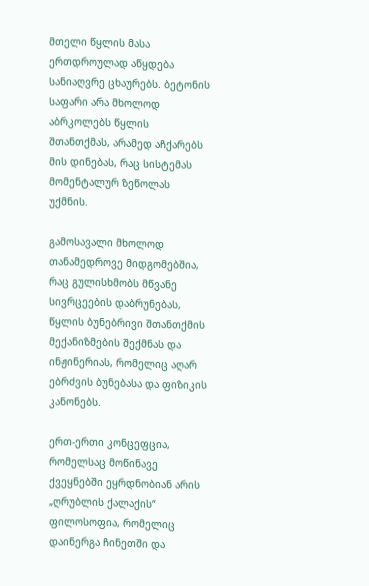მთელი წყლის მასა ერთდროულად აწყდება სანიაღვრე ცხაურებს. ბეტონის საფარი არა მხოლოდ აბრკოლებს წყლის შთანთქმას, არამედ აჩქარებს მის დინებას, რაც სისტემას მომენტალურ ზეწოლას უქმნის.

გამოსავალი მხოლოდ თანამედროვე მიდგომებშია, რაც გულისხმობს მწვანე სივრცეების დაბრუნებას, წყლის ბუნებრივი შთანთქმის მექანიზმების შექმნას და ინჟინერიას, რომელიც აღარ ებრძვის ბუნებასა და ფიზიკის კანონებს.

ერთ-ერთი კონცეფცია, რომელსაც მოწინავე ქვეყნებში ეყრდნობიან არის „ღრუბლის ქალაქის“ ფილოსოფია, რომელიც დაინერგა ჩინეთში და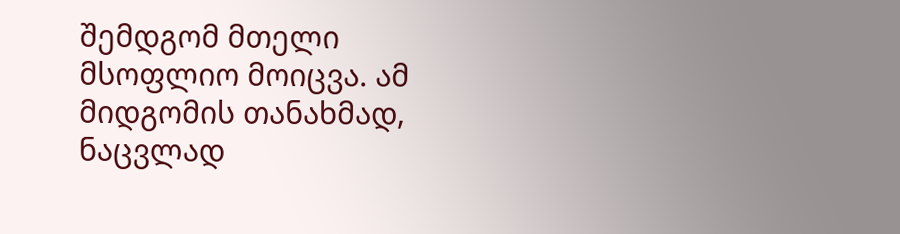შემდგომ მთელი მსოფლიო მოიცვა. ამ მიდგომის თანახმად, ნაცვლად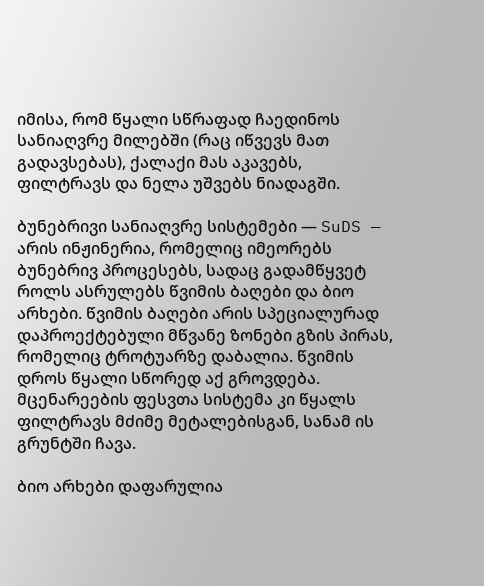იმისა, რომ წყალი სწრაფად ჩაედინოს სანიაღვრე მილებში (რაც იწვევს მათ გადავსებას), ქალაქი მას აკავებს, ფილტრავს და ნელა უშვებს ნიადაგში.

ბუნებრივი სანიაღვრე სისტემები — SuDS — არის ინჟინერია, რომელიც იმეორებს ბუნებრივ პროცესებს, სადაც გადამწყვეტ როლს ასრულებს წვიმის ბაღები და ბიო არხები. წვიმის ბაღები არის სპეციალურად დაპროექტებული მწვანე ზონები გზის პირას, რომელიც ტროტუარზე დაბალია. წვიმის დროს წყალი სწორედ აქ გროვდება. მცენარეების ფესვთა სისტემა კი წყალს ფილტრავს მძიმე მეტალებისგან, სანამ ის გრუნტში ჩავა.

ბიო არხები დაფარულია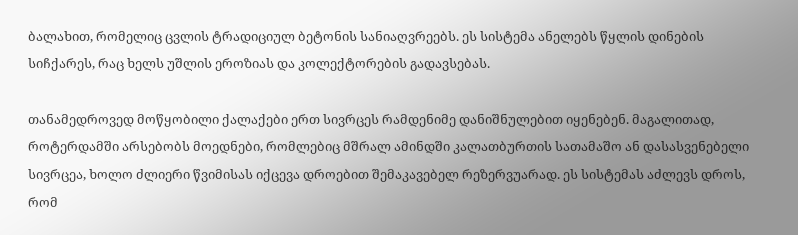ბალახით, რომელიც ცვლის ტრადიციულ ბეტონის სანიაღვრეებს. ეს სისტემა ანელებს წყლის დინების სიჩქარეს, რაც ხელს უშლის ეროზიას და კოლექტორების გადავსებას.

თანამედროვედ მოწყობილი ქალაქები ერთ სივრცეს რამდენიმე დანიშნულებით იყენებენ. მაგალითად, როტერდამში არსებობს მოედნები, რომლებიც მშრალ ამინდში კალათბურთის სათამაშო ან დასასვენებელი სივრცეა, ხოლო ძლიერი წვიმისას იქცევა დროებით შემაკავებელ რეზერვუარად. ეს სისტემას აძლევს დროს, რომ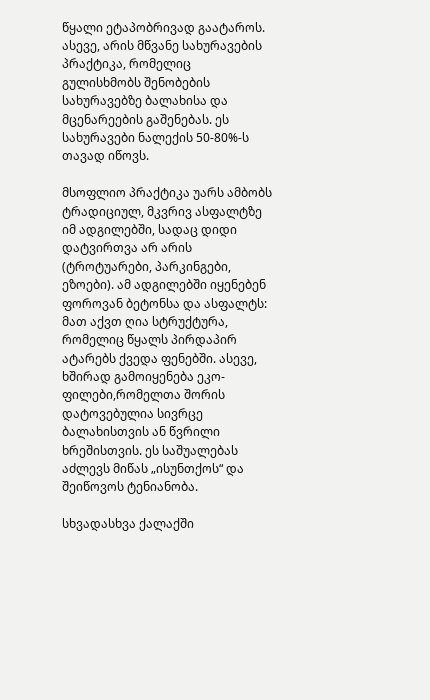წყალი ეტაპობრივად გაატაროს. ასევე, არის მწვანე სახურავების პრაქტიკა, რომელიც გულისხმობს შენობების სახურავებზე ბალახისა და მცენარეების გაშენებას. ეს სახურავები ნალექის 50-80%-ს თავად იწოვს.

მსოფლიო პრაქტიკა უარს ამბობს ტრადიციულ, მკვრივ ასფალტზე იმ ადგილებში, სადაც დიდი დატვირთვა არ არის (ტროტუარები, პარკინგები, ეზოები). ამ ადგილებში იყენებენ ფოროვან ბეტონსა და ასფალტს: მათ აქვთ ღია სტრუქტურა, რომელიც წყალს პირდაპირ ატარებს ქვედა ფენებში. ასევე, ხშირად გამოიყენება ეკო-ფილები,რომელთა შორის დატოვებულია სივრცე ბალახისთვის ან წვრილი ხრეშისთვის. ეს საშუალებას აძლევს მიწას „ისუნთქოს“ და შეიწოვოს ტენიანობა.

სხვადასხვა ქალაქში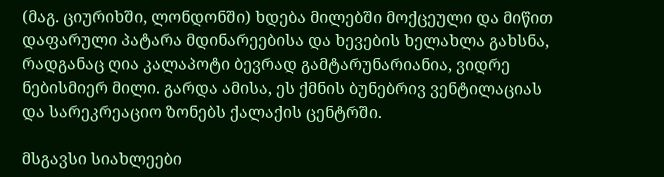(მაგ. ციურიხში, ლონდონში) ხდება მილებში მოქცეული და მიწით დაფარული პატარა მდინარეებისა და ხევების ხელახლა გახსნა, რადგანაც ღია კალაპოტი ბევრად გამტარუნარიანია, ვიდრე ნებისმიერ მილი. გარდა ამისა, ეს ქმნის ბუნებრივ ვენტილაციას და სარეკრეაციო ზონებს ქალაქის ცენტრში.

მსგავსი სიახლეები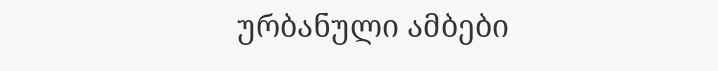ურბანული ამბები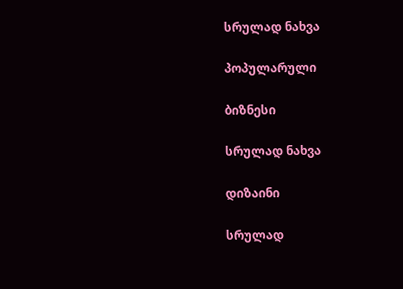სრულად ნახვა

პოპულარული

ბიზნესი

სრულად ნახვა

დიზაინი

სრულად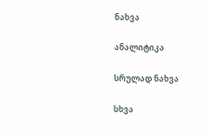ნახვა

ანალიტიკა

სრულად ნახვა

სხვა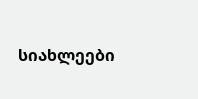სიახლეები